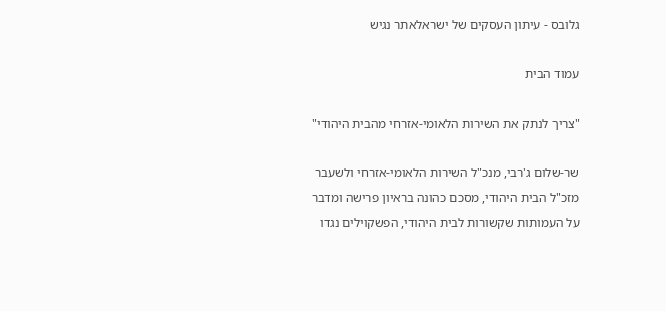גלובס - עיתון העסקים של ישראלאתר נגיש

עמוד הבית

"צריך לנתק את השירות הלאומי-אזרחי מהבית היהודי"

שר-שלום ג'רבי, מנכ"ל השירות הלאומי-אזרחי ולשעבר מזכ"ל הבית היהודי, מסכם כהונה בראיון פרישה ומדבר על העמותות שקשורות לבית היהודי, הפשקוילים נגדו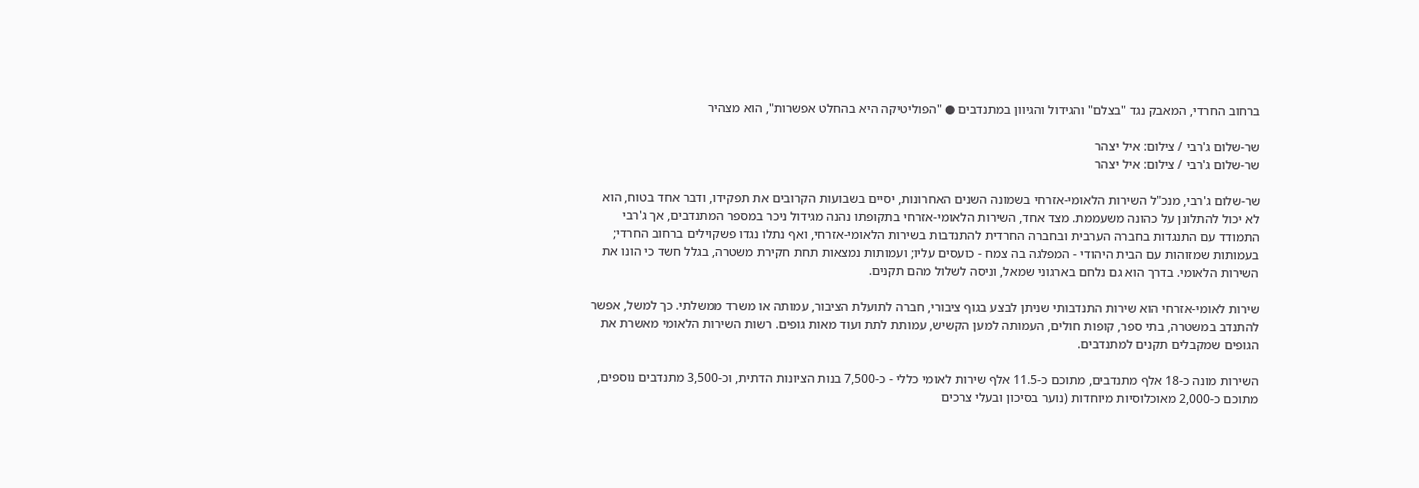ברחוב החרדי, המאבק נגד "בצלם" והגידול והגיוון במתנדבים ● "הפוליטיקה היא בהחלט אפשרות", הוא מצהיר

שר-שלום ג'רבי / צילום: איל יצהר
שר-שלום ג'רבי / צילום: איל יצהר

שר-שלום ג'רבי, מנכ"ל השירות הלאומי-אזרחי בשמונה השנים האחרונות, יסיים בשבועות הקרובים את תפקידו, ודבר אחד בטוח, הוא לא יכול להתלונן על כהונה משעממת. מצד אחד, השירות הלאומי-אזרחי בתקופתו נהנה מגידול ניכר במספר המתנדבים, אך ג'רבי התמודד עם התנגדות בחברה הערבית ובחברה החרדית להתנדבות בשירות הלאומי-אזרחי, ואף נתלו נגדו פשקוילים ברחוב החרדי; בעמותות שמזוהות עם הבית היהודי - המפלגה בה צמח - כועסים עליו; ועמותות נמצאות תחת חקירת משטרה, בגלל חשד כי הונו את השירות הלאומי. בדרך הוא גם נלחם בארגוני שמאל, וניסה לשלול מהם תקנים.

שירות לאומי-אזרחי הוא שירות התנדבותי שניתן לבצע בגוף ציבורי, חברה לתועלת הציבור, עמותה או משרד ממשלתי. כך למשל, אפשר להתנדב במשטרה, בתי ספר, קופות חולים, העמותה למען הקשיש, עמותת לתת ועוד מאות גופים. רשות השירות הלאומי מאשרת את הגופים שמקבלים תקנים למתנדבים.

השירות מונה כ-18 אלף מתנדבים, מתוכם כ-11.5 אלף שירות לאומי כללי - כ-7,500 בנות הציונות הדתית, וכ-3,500 מתנדבים נוספים, מתוכם כ-2,000 מאוכלוסיות מיוחדות (נוער בסיכון ובעלי צרכים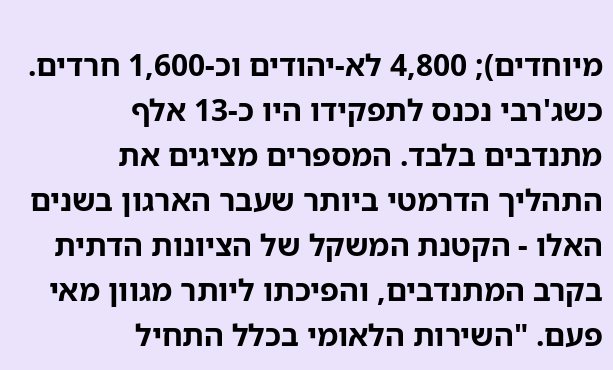מיוחדים); 4,800 לא-יהודים וכ-1,600 חרדים. כשג'רבי נכנס לתפקידו היו כ-13 אלף מתנדבים בלבד. המספרים מציגים את התהליך הדרמטי ביותר שעבר הארגון בשנים האלו - הקטנת המשקל של הציונות הדתית בקרב המתנדבים, והפיכתו ליותר מגוון מאי פעם. "השירות הלאומי בכלל התחיל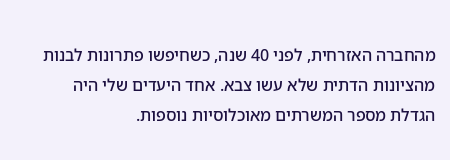מהחברה האזרחית, לפני 40 שנה, כשחיפשו פתרונות לבנות מהציונות הדתית שלא עשו צבא. אחד היעדים שלי היה הגדלת מספר המשרתים מאוכלוסיות נוספות.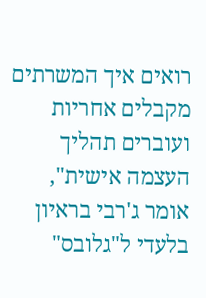רואים איך המשרתים מקבלים אחריות ועוברים תהליך העצמה אישית", אומר ג'רבי בראיון בלעדי ל"גלובס"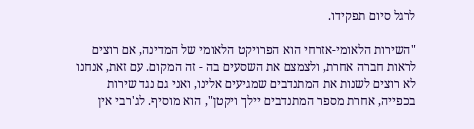לרגל סיום תפקידו.

"השירות הלאומי-אזרחי הוא הפרויקט הלאומי של המדינה, אם רוצים לראות חברה אחרת, ולצמצם את השסעים בה - זה המקום. עם זאת, אנחנו לא רוצים לשנות את המתנדבים שמגיעים אלינו, ואני גם נגד שירות בכפייה, אחרת מספר המתנדבים יילך ויקטן", הוא מוסיף. לג'רבי אין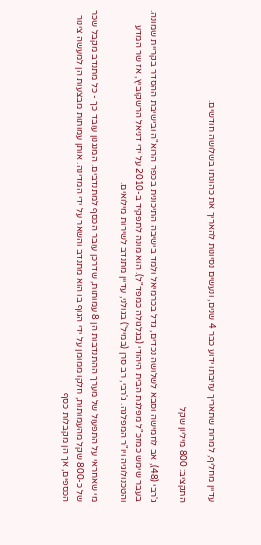עדיין מחליף, למרות שתאריך עזיבתו ידוע כבר 4 שנים, ונעשים נסיונות להאריך את כהונתו בשלושה חודשים.

התקציב: 800 מיליון שקל

ג'רבי (48), אב לחמישה וסבא לשלושה נכדים, גדל בכרמיאל ולמד בישיבה התיכונית בכפר הרוא"ה ובישיבת ההסדר בקריית שמונה. בעבר שימש כמזכ"ל מפלגת הבית היהודי (בגלגולה כמפד"ל). הוא מונה לתפקיד ב-2010 על ידי דניאל הרשקוביץ, אז שר המדע והטכנולוגיה ויו"ר המפלגה. ג'רבי, רב סרן (במיל') בגולני, עדיין מתנדב לשירות מילואים.

מי שאחראי על התפעול של מערך ההתנדבות הן 8 עמותות, שדרכן עובר הכסף למתנדבים. המנגנון עובד כך - כל מתנדב מקבל שכר של כ-800 שקל מהעמותות, חלקו ממומן על ידי הגוף בו הוא מתנדב והשאר על ידי המדינה. אותן עמותות מבצעות הן למעשה צינור הכספים, אך הן מקבלות כסף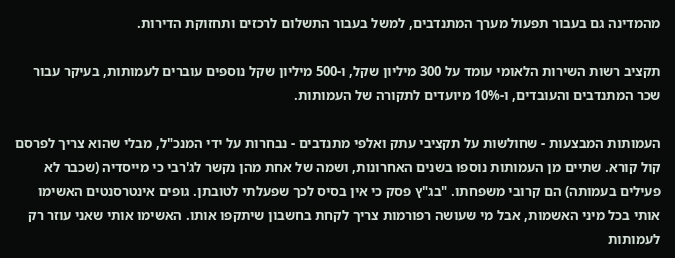מהמדינה גם בעבור תפעול מערך המתנדבים, למשל בעבור התשלום לרכזים ותחזוקת הדירות.

תקציב רשות השירות הלאומי עומד על 300 מיליון שקל, ו-500 מיליון שקל נוספים עוברים לעמותות, בעיקר עבור שכר המתנדבים והעובדים, ו-10% מיועדים לתקורה של העמותות.

העמותות המבצעות - שחולשות על תקציבי עתק ואלפי מתנדבים - נבחרות על ידי המנכ"ל, מבלי שהוא צריך לפרסם קול קורא. שתיים מן העמותות נוספו בשנים האחרונות, ושמה של אחת מהן נקשר לג'רבי כי מייסדיה (שכבר לא פעילים בעמותה) הם קרובי משפחתו. "בג"ץ פסק כי אין בסיס לכך שפעלתי לטובתן. גופים אינטרסנטים האשימו אותי בכל מיני האשמות, אבל מי שעושה רפורמות צריך לקחת בחשבון שיתקפו אותו. האשימו אותי שאני עוזר רק לעמותות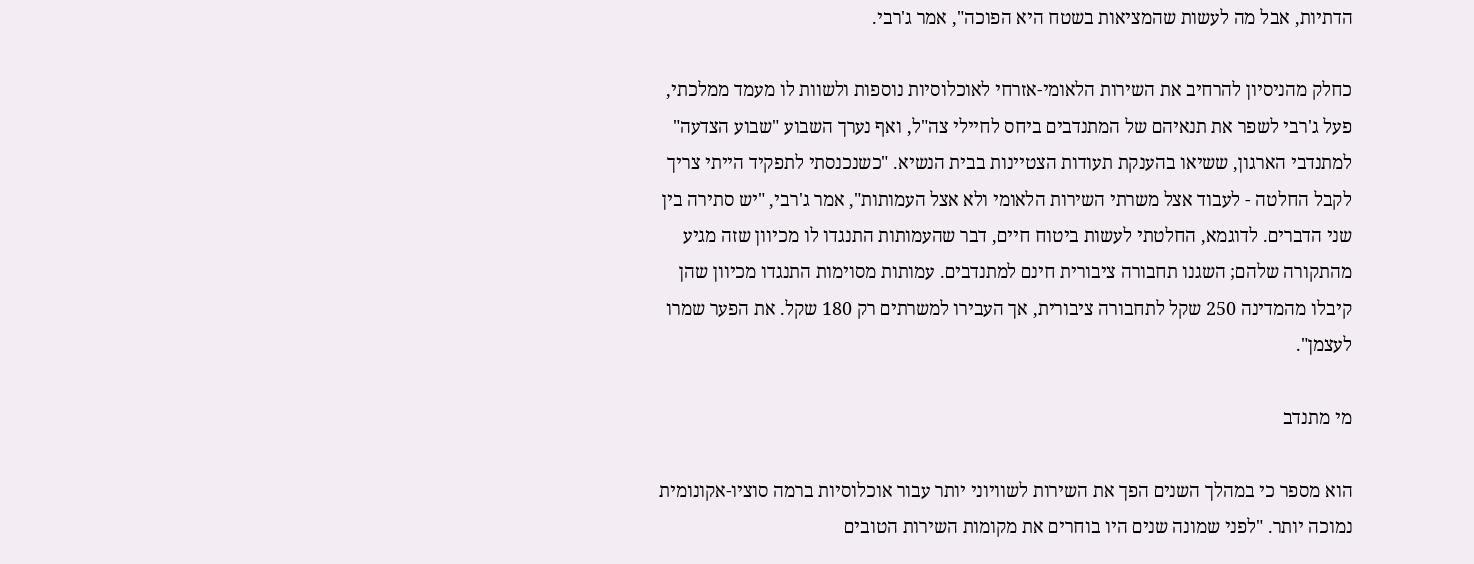הדתיות, אבל מה לעשות שהמציאות בשטח היא הפוכה", אמר ג'רבי.

כחלק מהניסיון להרחיב את השירות הלאומי-אזרחי לאוכלוסיות נוספות ולשוות לו מעמד ממלכתי, פעל ג'רבי לשפר את תנאיהם של המתנדבים ביחס לחיילי צה"ל, ואף נערך השבוע "שבוע הצדעה" למתנדבי הארגון, ששיאו בהענקת תעודות הצטיינות בבית הנשיא. "כשנכנסתי לתפקיד הייתי צריך לקבל החלטה - לעבוד אצל משרתי השירות הלאומי ולא אצל העמותות", אמר ג'רבי, "יש סתירה בין שני הדברים. לדוגמא, החלטתי לעשות ביטוח חיים, דבר שהעמותות התנגדו לו מכיוון שזה מגיע מהתקורה שלהם; השגנו תחבורה ציבורית חינם למתנדבים. עמותות מסוימות התנגדו מכיוון שהן קיבלו מהמדינה 250 שקל לתחבורה ציבורית, אך העבירו למשרתים רק 180 שקל. את הפער שמרו לעצמן".

מי מתנדב

הוא מספר כי במהלך השנים הפך את השירות לשוויוני יותר עבור אוכלוסיות ברמה סוציו-אקונומית נמוכה יותר. "לפני שמונה שנים היו בוחרים את מקומות השירות הטובים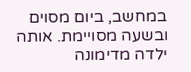במחשב, ביום מסוים ובשעה מסויימת. אותה ילדה מדימונה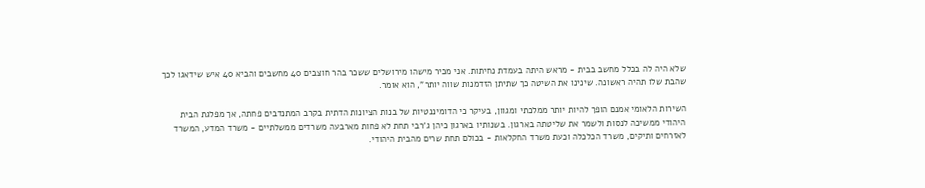שלא היה לה בכלל מחשב בבית - מראש היתה בעמדת נחיתות. אני מכיר מישהו מירושלים ששכר בהר חוצבים 40 מחשבים והביא 40 איש שידאגו לכך שהבת שלו תהיה ראשונה. שינינו את השיטה כך שתיתן הזדמנות שווה יותר", הוא אומר.

השירות הלאומי אמנם הופך להיות יותר ממלכתי ומגוון, בעיקר כי הדומיננטיות של בנות הציונות הדתית בקרב המתנדבים פחתה, אך מפלגת הבית היהודי ממשיכה לנסות ולשמר את שליטתה בארגון. בשנותיו בארגון כיהן ג'רבי תחת לא פחות מארבעה משרדים ממשלתיים - משרד המדע, המשרד לאזרחים ותיקים, משרד הכלכלה וכעת משרד החקלאות - בכולם תחת שרים מהבית היהודי.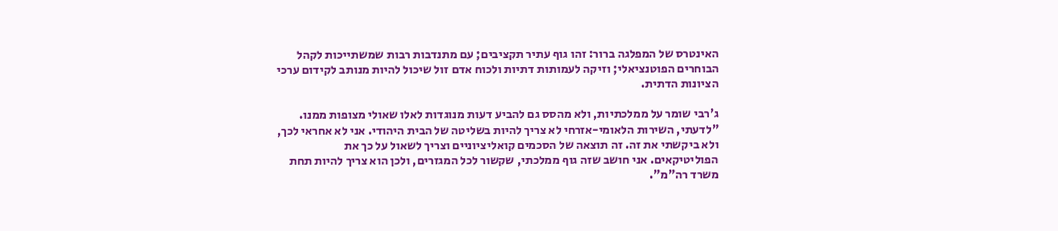האינטרס של המפלגה ברור: זהו גוף עתיר תקציבים; עם מתנדבות רבות שמשתייכות לקהל הבוחרים הפוטנציאלי; וזיקה לעמותות דתיות ולכוח אדם זול שיכול להיות מנותב לקידום ערכי הציונות הדתית.

ג'רבי שומר על ממלכתיות, ולא מהסס גם להביע דעות מנוגדות לאלו שאולי מצופות ממנו. "לדעתי, השירות הלאומי-אזרחי לא צריך להיות בשליטה של הבית היהודי. אני לא אחראי לכך, ולא ביקשתי את זה. זה תוצאה של הסכמים קואליציוניים וצריך לשאול על כך את הפוליטיקאים. אני חושב שזה גוף ממלכתי, שקשור לכל המגזרים, ולכן הוא צריך להיות תחת משרד רה"מ".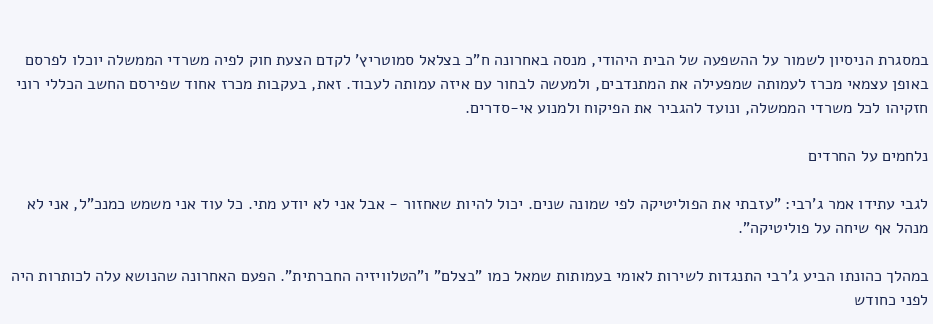במסגרת הניסיון לשמור על ההשפעה של הבית היהודי, מנסה באחרונה ח"כ בצלאל סמוטריץ' לקדם הצעת חוק לפיה משרדי הממשלה יוכלו לפרסם באופן עצמאי מכרז לעמותה שמפעילה את המתנדבים, ולמעשה לבחור עם איזה עמותה לעבוד. זאת, בעקבות מכרז אחוד שפירסם החשב הכללי רוני חזקיהו לכל משרדי הממשלה, ונועד להגביר את הפיקוח ולמנוע אי-סדרים.

נלחמים על החרדים

לגבי עתידו אמר ג'רבי: "עזבתי את הפוליטיקה לפי שמונה שנים. יכול להיות שאחזור - אבל אני לא יודע מתי. כל עוד אני משמש כמנכ"ל, אני לא מנהל אף שיחה על פוליטיקה".

במהלך כהונתו הביע ג'רבי התנגדות לשירות לאומי בעמותות שמאל כמו "בצלם" ו"הטלוויזיה החברתית". הפעם האחרונה שהנושא עלה לכותרות היה לפני כחודש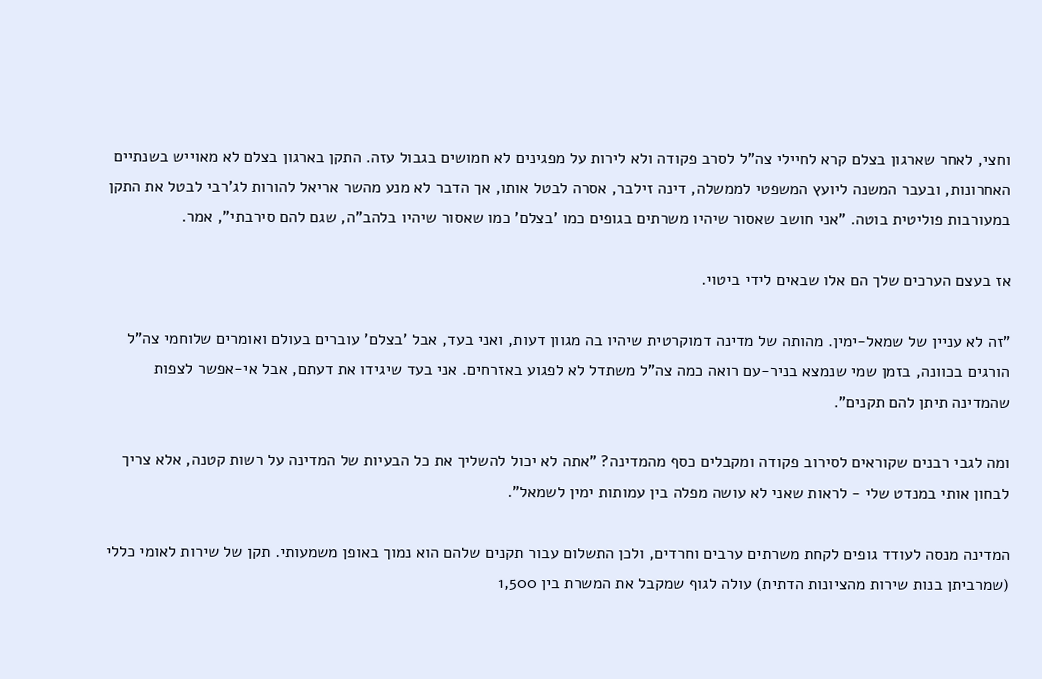וחצי, לאחר שארגון בצלם קרא לחיילי צה"ל לסרב פקודה ולא לירות על מפגינים לא חמושים בגבול עזה. התקן בארגון בצלם לא מאוייש בשנתיים האחרונות, ובעבר המשנה ליועץ המשפטי לממשלה, דינה זילבר, אסרה לבטל אותו, אך הדבר לא מנע מהשר אריאל להורות לג'רבי לבטל את התקן במעורבות פוליטית בוטה. "אני חושב שאסור שיהיו משרתים בגופים כמו 'בצלם' כמו שאסור שיהיו בלהב"ה, שגם להם סירבתי", אמר.

אז בעצם הערכים שלך הם אלו שבאים לידי ביטוי.

"זה לא עניין של שמאל-ימין. מהותה של מדינה דמוקרטית שיהיו בה מגוון דעות, ואני בעד, אבל 'בצלם' עוברים בעולם ואומרים שלוחמי צה"ל הורגים בכוונה, בזמן שמי שנמצא בניר-עם רואה כמה צה"ל משתדל לא לפגוע באזרחים. אני בעד שיגידו את דעתם, אבל אי-אפשר לצפות שהמדינה תיתן להם תקנים".

ומה לגבי רבנים שקוראים לסירוב פקודה ומקבלים כסף מהמדינה? "אתה לא יכול להשליך את כל הבעיות של המדינה על רשות קטנה, אלא צריך לבחון אותי במנדט שלי - לראות שאני לא עושה מפלה בין עמותות ימין לשמאל".

המדינה מנסה לעודד גופים לקחת משרתים ערבים וחרדים, ולכן התשלום עבור תקנים שלהם הוא נמוך באופן משמעותי. תקן של שירות לאומי כללי (שמרביתן בנות שירות מהציונות הדתית) עולה לגוף שמקבל את המשרת בין 1,500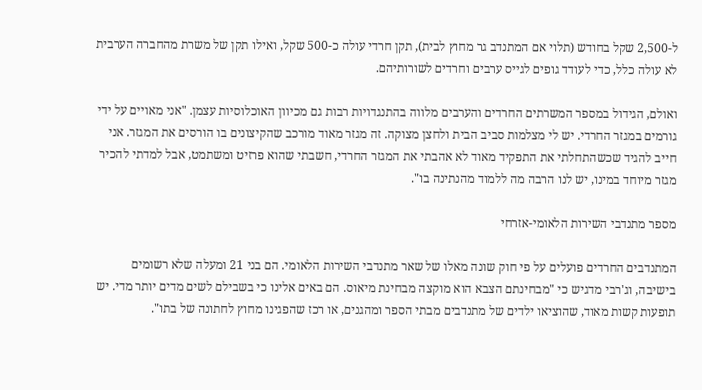ל-2,500 שקל בחודש (תלוי אם המתנדב גר מחוץ לבית), תקן חרדי עולה כ-500 שקל, ואילו תקן של משרת מהחברה הערבית לא עולה כלל, כדי לעודד גופים לגייס ערבים וחרדים לשורותיהם.

ואולם, הגידול במספר המשרתים החרדים והערבים מלווה בהתנגדויות רבות גם מכיוון האוכלוסיות עצמן. "אני מאויים על ידי גורמים במגזר החרדי. יש לי מצלמות סביב הבית ולחצן מצוקה. זה מגזר מאוד מורכב שהקיצונים בו הורסים את המגזר. אני חייב להגיד שכשהתחלתי את התפקיד מאוד לא אהבתי את המגזר החרדי, חשבתי שהוא פרזיט ומשתמט, אבל למדתי להכיר מגזר מיוחד במינו, יש לנו הרבה מה ללמוד מהנתינה בו".

מספר מתנדבי השירות הלאומי-אזרחי

המתנדבים החרדים פועלים על פי חוק שונה מאלו של שאר מתנדבי השירות הלאומי. הם בני 21 ומעלה שלא רשומים בישיבה, וג'רבי מדגיש כי "מבחינתם הצבא הוא מוקצה מבחינת מיאוס. הם באים אלינו כי בשבילם לשים מדים יותר מדי. יש תופעות קשות מאוד, שהוציאו ילדים של מתנדבים מבתי הספר ומהגנים, או רכז שהפגינו מחוץ לחתונה של בתו".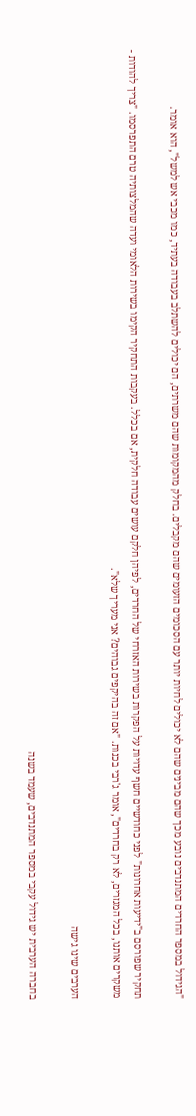"הגידול במספר החרדים המתנדבים נובע מכך שהם מבינים שהם לא יכולים לחיות יותר עם הסכומים הזעומים שהם מקבלים. בחלק מהמקומות שהם משרתים, הם יכולים להשתלב בעבודה בעתיד, כמו מכבי אש למשל", הוא אומר.

תחקיר שפורסם ב"ידיעות אחרונות" לפני כחודשיים חשף עדויות על הפקרות בשירות האזרחי של החרדים, לפיהן חלקם עושים עבודה חלקית, אם בכלל. בעקבות התחקיר הקימו בשירות הלאומי ועדה שהמלצותיה טרם התפרסמו. "צריך להודות - משקרים אותנו, בכל המגזרים, לא רק בחרדים", אומר ג'רבי בכנות. "אם זה בהיקפים גבוהים? אני מעריך שלא".

הערבים שינו גישה

בחברה הערבית יש גידול עקבי במספר המתנדבים, שעמד בשנה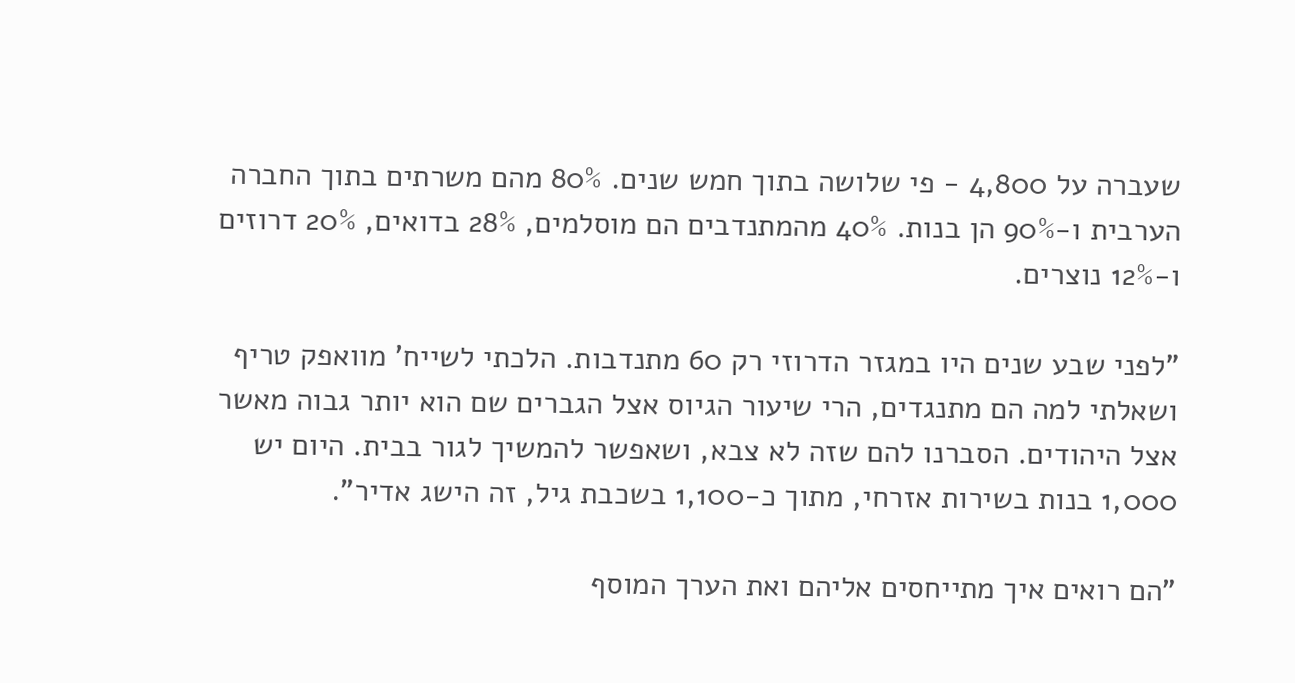שעברה על 4,800 - פי שלושה בתוך חמש שנים. 80% מהם משרתים בתוך החברה הערבית ו-90% הן בנות. 40% מהמתנדבים הם מוסלמים, 28% בדואים, 20% דרוזים ו-12% נוצרים.

"לפני שבע שנים היו במגזר הדרוזי רק 60 מתנדבות. הלכתי לשייח' מוואפק טריף ושאלתי למה הם מתנגדים, הרי שיעור הגיוס אצל הגברים שם הוא יותר גבוה מאשר אצל היהודים. הסברנו להם שזה לא צבא, ושאפשר להמשיך לגור בבית. היום יש 1,000 בנות בשירות אזרחי, מתוך כ-1,100 בשכבת גיל, זה הישג אדיר".

"הם רואים איך מתייחסים אליהם ואת הערך המוסף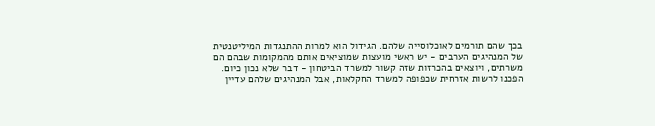בכך שהם תורמים לאוכלוסייה שלהם. הגידול הוא למרות ההתנגדות המיליטנטית של המנהיגים הערבים - יש ראשי מועצות שמוציאים אותם מהמקומות שבהם הם משרתים, ויוצאים בהכרזות שזה קשור למשרד הביטחון - דבר שלא נכון כיום. הפכנו לרשות אזרחית שכפופה למשרד החקלאות, אבל המנהיגים שלהם עדיין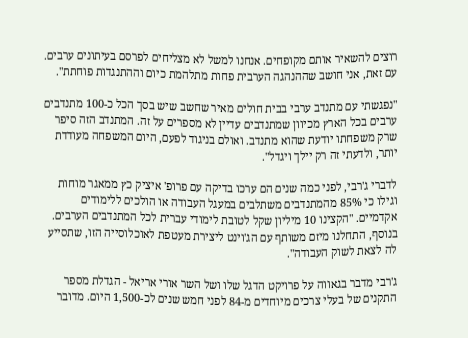רוצים להשאיר אותם מקופחים. אנחנו למשל לא מצליחים לפרסם בעיתונים ערבים. עם זאת, אני חושב שההנהגה הערבית פחות מתלהמת כיום וההתנגדות פוחתת".

"נפגשתי עם מתנדב ערבי בבית חולים מאיר שחשב שיש בסך הכל כ-100 מתנדבים ערבים בכל הארץ מכיוון שמתנדבים עדיין לא מספרים על זה. המתנדב הזה סיפר שרק משפחתו יודעת שהוא מתנדב. ואולם בניגוד לפעם, היום המשפחה מעודדת יותר, ולדעתי זה רק יילך ויגדל".

לדברי ג'רבי, לפני כמה שנים הם ערכו בדיקה עם פרופ' איציק כץ ממאגר מוחות וגילו כי 85% מהמתנדבים משתלבים במעגל העבודה או הולכים ללימודים אקדמיים. "הקצינו 10 מיליון שקל לטובת לימודי עברית לכל המתנדבים הערבים. בנוסף, התחלנו מיזם משותף עם הג'וינט ליצירת מעטפת לאוכלוסייה הזו, שתסייע לה לצאת לשוק העבודה".

ג'רבי מדבר בגאווה על פרויקט הדגל שלו ושל השר אורי אריאל - הגדלת מספר התקנים של בעלי צרכים מיוחדים מ-84 לפני חמש שנים לכ-1,500 היום. מדובר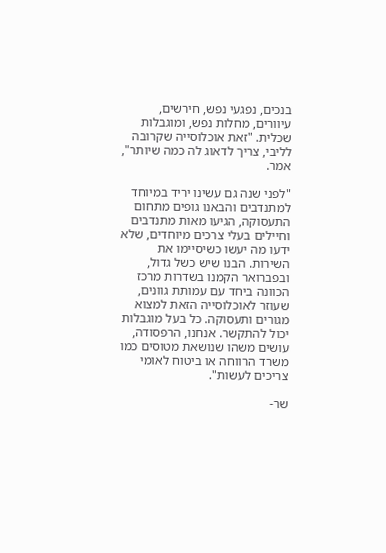בנכים, נפגעי נפש, חירשים, עיוורים, מחלות נפש, ומוגבלות שכלית. "זאת אוכלוסייה שקרובה לליבי, צריך לדאוג לה כמה שיותר", אמר.

"לפני שנה גם עשינו יריד במיוחד למתנדבים והבאנו גופים מתחום התעסוקה, הגיעו מאות מתנדבים וחיילים בעלי צרכים מיוחדים, שלא ידעו מה יעשו כשיסיימו את השירות. הבנו שיש כשל גדול, ובפברואר הקמנו בשדרות מרכז הכוונה ביחד עם עמותת גוונים, שעוזר לאוכלוסייה הזאת למצוא מגורים ותעסוקה. כל בעל מוגבלות יכול להתקשר. אנחנו, הרפסודה, עושים משהו שנושאת מטוסים כמו משרד הרווחה או ביטוח לאומי צריכים לעשות".

שר-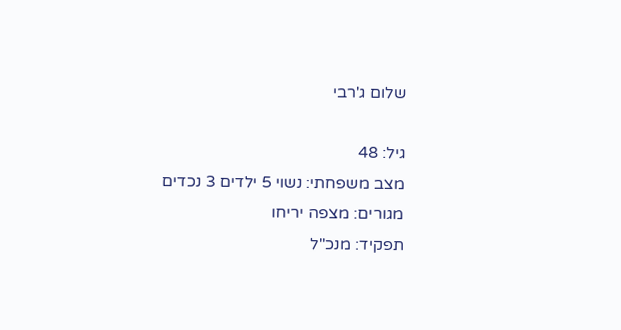שלום ג'רבי

גיל: 48
מצב משפחתי: נשוי 5 ילדים 3 נכדים
מגורים: מצפה יריחו
תפקיד: מנכ"ל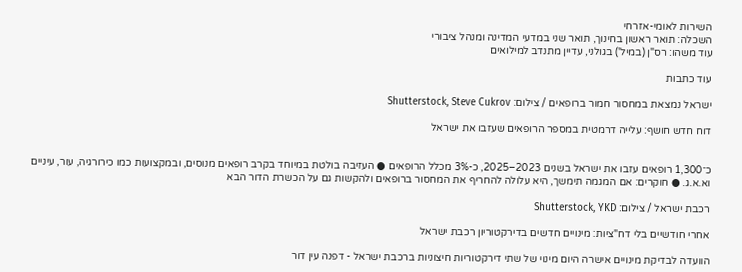השירות לאומי-אזרחי
השכלה: תואר ראשון בחינוך, תואר שני במדעי המדינה ומנהל ציבורי
עוד משהו: רס"ן (במיל') בגולני, עדיין מתנדב למילואים

עוד כתבות

ישראל נמצאת במחסור חמור ברופאים / צילום: Shutterstock, Steve Cukrov

דוח חדש חושף: עלייה דרמטית במספר הרופאים שעזבו את ישראל


כ־1,300 רופאים עזבו את ישראל בשנים 2023–2025, כ-3% מכלל הרופאים ● העזיבה בולטת במיוחד בקרב רופאים מנוסים, ובמקצועות כמו כירורגיה, עור, עיניים וא.א.ג. ● חוקרים: אם המגמה תימשך, היא עלולה להחריף את המחסור ברופאים ולהקשות גם על הכשרת הדור הבא

רכבת ישראל / צילום: Shutterstock, YKD

אחרי חודשיים בלי דח"ציות: מינויים חדשים בדירקטוריון רכבת ישראל

הוועדה לבדיקת מינויים אישרה היום מינוי של שתי דירקטוריות חיצוניות ברכבת ישראל - דפנה עין דור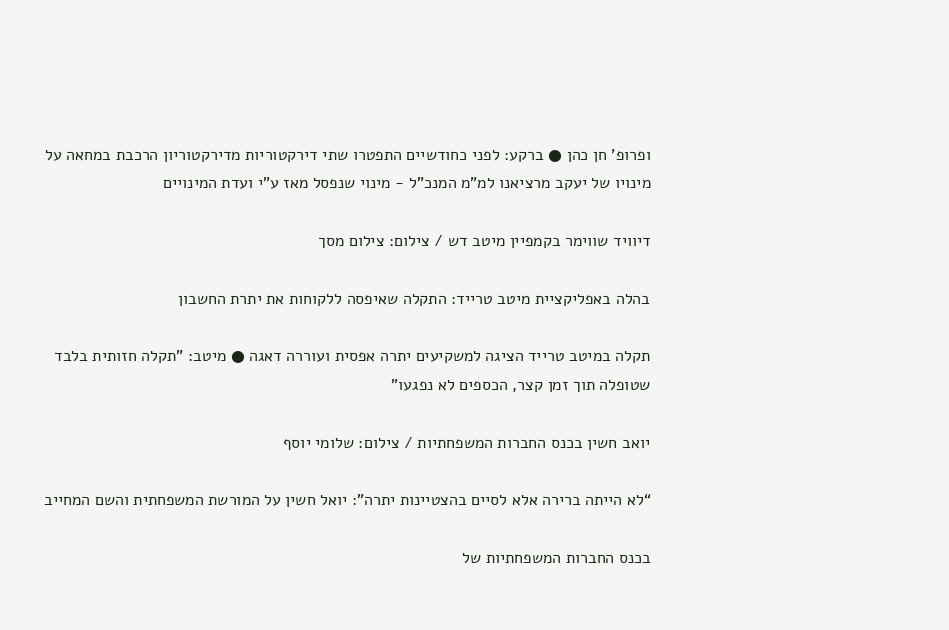ופרופ' חן כהן ● ברקע: לפני כחודשיים התפטרו שתי דירקטוריות מדירקטוריון הרכבת במחאה על מינויו של יעקב מרציאנו למ"מ המנכ"ל - מינוי שנפסל מאז ע"י ועדת המינויים

דיוויד שווימר בקמפיין מיטב דש / צילום: צילום מסך

בהלה באפליקציית מיטב טרייד: התקלה שאיפסה ללקוחות את יתרת החשבון

תקלה במיטב טרייד הציגה למשקיעים יתרה אפסית ועוררה דאגה ● מיטב: "תקלה חזותית בלבד שטופלה תוך זמן קצר, הכספים לא נפגעו"

יואב חשין בכנס החברות המשפחתיות / צילום: שלומי יוסף

“לא הייתה ברירה אלא לסיים בהצטיינות יתרה”: יואל חשין על המורשת המשפחתית והשם המחייב

בכנס החברות המשפחתיות של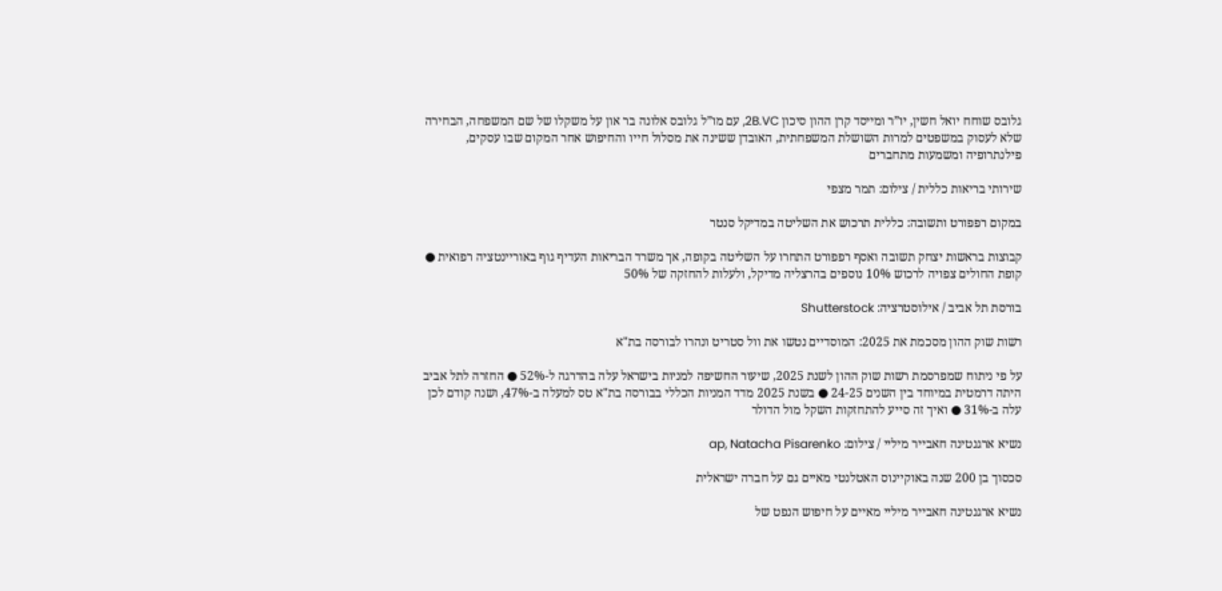גלובס שוחח יואל חשין, יו”ר ומייסד קרן ההון סיכון 2B.VC, עם מו”ל גלובס אלונה בר און על משקלו של שם המשפחה, הבחירה שלא לעסוק במשפטים למרות השושלת המשפחתית, האובדן ששינה את מסלול חייו והחיפוש אחר המקום שבו עסקים, פילנתרופיה ומשמעות מתחברים

שירותי בריאות כללית / צילום: תמר מצפי

במקום רפפורט ותשובה: כללית תרכוש את השליטה במדיקל סנטר

קבוצות בראשות יצחק תשובה ואסף רפפורט התחרו על השליטה בקופה, אך משרד הבריאות העדיף גוף באוריינטציה רפואית ● קופת החולים צפויה לרכוש 10% נוספים בהרצליה מדיקל, ולעלות להחזקה של 50%

בורסת תל אביב / אילוסטרציה: Shutterstock

רשות שוק ההון מסכמת את 2025: המוסדיים נטשו את וול סטריט ונהרו לבורסה בת"א

על פי ניתוח שמפרסמת רשות שוק ההון לשנת 2025, שיעור החשיפה למניות בישראל עלה בהדרגה ל-52% ● החזרה לתל אביב היתה דרמטית במיוחד בין השנים 24-25 ● בשנת 2025 מדד המניות הכללי בבורסה בת"א טס למעלה ב-47%, ושנה קודם לכן עלה ב-31% ● ואיך זה סייע להתחזקות השקל מול הדולר

נשיא ארגנטינה חאבייר מיליי / צילום: ap, Natacha Pisarenko

סכסוך בן 200 שנה באוקיינוס האטלנטי מאיים גם על חברה ישראלית

נשיא ארגנטינה חאבייר מיליי מאיים על חיפוש הנפט של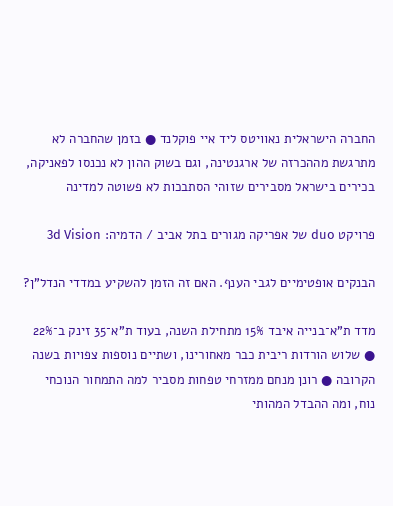החברה הישראלית נאוויטס ליד איי פוקלנד ● בזמן שהחברה לא מתרגשת מההכרזה של ארגנטינה, וגם בשוק ההון לא נכנסו לפאניקה, בכירים בישראל מסבירים שזוהי הסתבכות לא פשוטה למדינה

פרויקט duo של אפריקה מגורים בתל אביב / הדמיה: 3d Vision

הבנקים אופטימיים לגבי הענף. האם זה הזמן להשקיע במדדי הנדל"ן?

מדד ת"א־בנייה איבד 15% מתחילת השנה, בעוד ת"א־35 זינק ב־22% ● שלוש הורדות ריבית כבר מאחורינו, ושתיים נוספות צפויות בשנה הקרובה ● רונן מנחם ממזרחי טפחות מסביר למה התמחור הנוכחי נוח, ומה ההבדל המהותי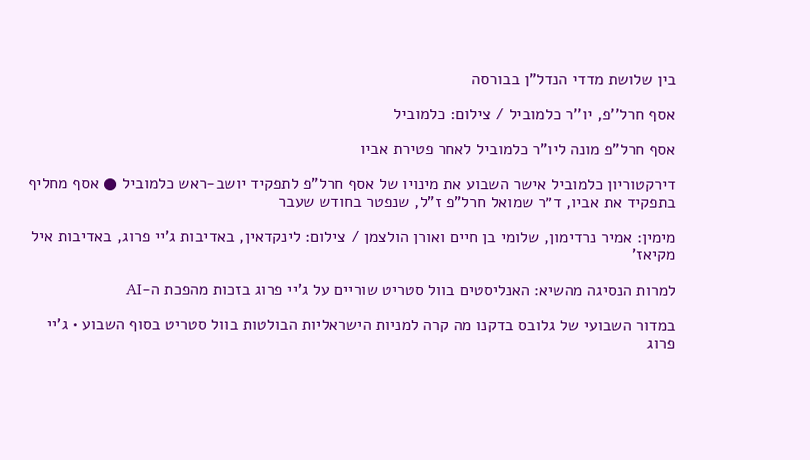בין שלושת מדדי הנדל"ן בבורסה

אסף חרל''פ, יו''ר כלמוביל / צילום: כלמוביל

אסף חרל"פ מונה ליו"ר כלמוביל לאחר פטירת אביו

דירקטוריון כלמוביל אישר השבוע את מינויו של אסף חרל"פ לתפקיד יושב-ראש כלמוביל ● אסף מחליף בתפקיד את אביו, ד״ר שמואל חרל"פ ז"ל, שנפטר בחודש שעבר

מימין: אמיר נרדימון, שלומי בן חיים ואורן הולצמן / צילום: לינקדאין, באדיבות ג'יי פרוג, באדיבות איל מקיאז'

למרות הנסיגה מהשיא: האנליסטים בוול סטריט שוריים על ג'יי פרוג בזכות מהפכת ה-AI

במדור השבועי של גלובס בדקנו מה קרה למניות הישראליות הבולטות בוול סטריט בסוף השבוע • ג'יי פרוג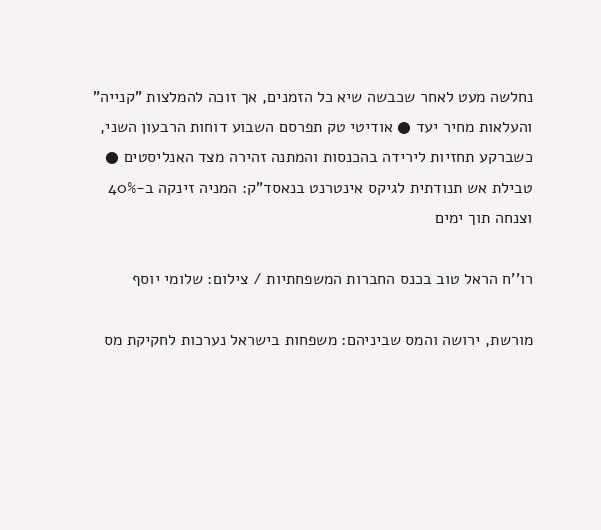נחלשה מעט לאחר שכבשה שיא כל הזמנים, אך זוכה להמלצות "קנייה" והעלאות מחיר יעד ● אודיטי טק תפרסם השבוע דוחות הרבעון השני, כשברקע תחזיות לירידה בהכנסות והמתנה זהירה מצד האנליסטים ● טבילת אש תנודתית לגיקס אינטרנט בנאסד"ק: המניה זינקה ב-40% וצנחה תוך ימים

רו''ח הראל טוב בכנס החברות המשפחתיות / צילום: שלומי יוסף

מורשת, ירושה והמס שביניהם: משפחות בישראל נערכות לחקיקת מס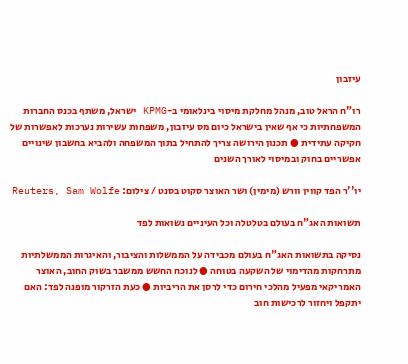עיזבון

רו"ח הראל טוב, מנהל מחלקת מיסוי בינלאומי ב-KPMG ישראל, משתף בכנס החברות המשפחתיות כי אף שאין בישראל כיום מס עיזבון, משפחות עשירות נערכות לאפשרות של חקיקה עתידית ● תכנון הירושה צריך להתחיל בתוך המשפחה ולהביא בחשבון שינויים אפשריים בחוק ובמיסוי לאורך השנים

יו''ר הפד קווין וורש (מימין) ושר האוצר סקוט בסנט / צילום: Reuters, Sam Wolfe

תשואות האג"ח בעולם בטלטלה וכל העיניים נשואות לפד

נסיקה בתשואות האג"ח בעולם מכבידה על הממשלות והציבור, והאיגרות הממשלתיות מתרחקות מהדימוי של השקעה בטוחה ● לנוכח החשש ממשבר בשוק החוב, האוצר האמריקאי מפעיל מהלכי חירום כדי לרסן את הריביות ● כעת הזרקור מופנה לפד: האם יתקפל ויחזור לרכישות חוב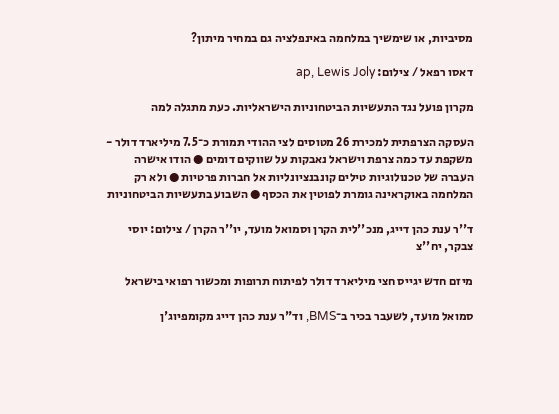מסיביות, או שימשיך במלחמה באינפלציה גם במחיר מיתון?

דאסו רפאל / צילום: ap, Lewis Joly

מקרון פועל נגד התעשיות הביטחוניות הישראליות. כעת מתגלה למה

העסקה הצרפתית למכירת 26 מטוסים לצי ההודי תמורת כ־7.5 מיליארד דולר - משקפת עד כמה צרפת וישראל נאבקות על שווקים דומים ● הודו אישרה העברה של טכנולוגיות טילים קונבנציונליות אל חברות פרטיות ● ולא רק המלחמה באוקראינה גומרת לפוטין את הכסף ● השבוע בתעשיות הביטחוניות

ד''ר ענת כהן דייג, מנכ''לית הקרן וסמואל מועד, יו''ר הקרן / צילום: יוסי צבקר, יח''צ

מיזם חדש יגייס חצי מיליארד דולר לפיתוח תרופות ומכשור רפואי בישראל

סמואל מועד, לשעבר בכיר ב־BMS, וד"ר ענת כהן דייג מקומפיוג'ן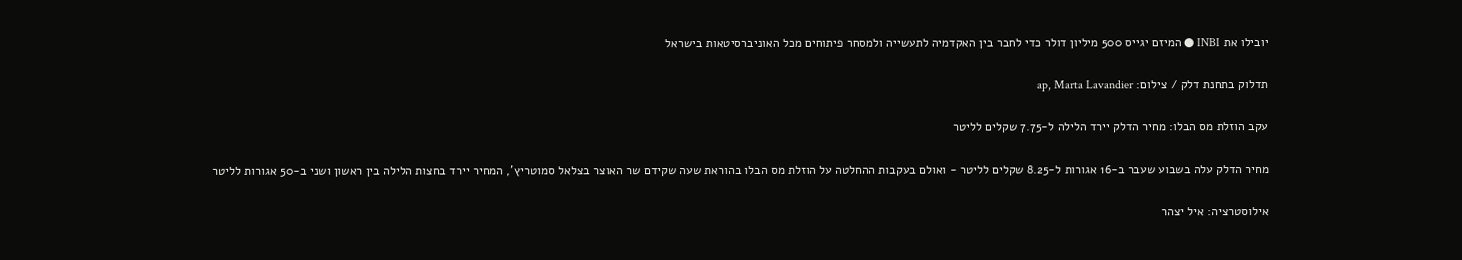יובילו את INBI ● המיזם יגייס 500 מיליון דולר כדי לחבר בין האקדמיה לתעשייה ולמסחר פיתוחים מכל האוניברסיטאות בישראל

תדלוק בתחנת דלק / צילום: ap, Marta Lavandier

עקב הוזלת מס הבלו: מחיר הדלק יירד הלילה ל-7.75 שקלים לליטר

מחיר הדלק עלה בשבוע שעבר ב-16 אגורות ל-8.25 שקלים לליטר - ואולם בעקבות ההחלטה על הוזלת מס הבלו בהוראת שעה שקידם שר האוצר בצלאל סמוטריץ', המחיר יירד בחצות הלילה בין ראשון ושני ב-50 אגורות לליטר

אילוסטרציה: איל יצהר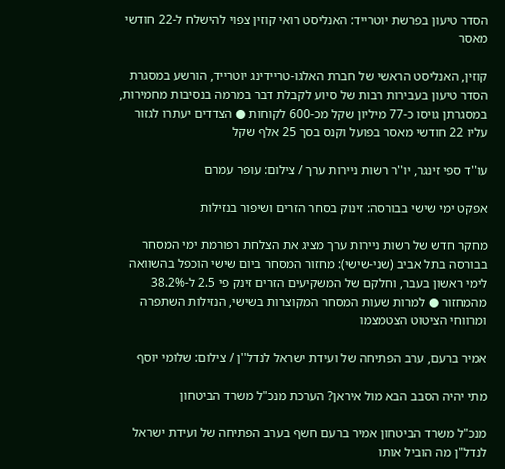הסדר טיעון בפרשת יוטרייד: האנליסט רואי קוזין צפוי להישלח ל-22 חודשי מאסר

קוזין, האנליסט הראשי של חברת האלגו-טריידינג יוטרייד, הורשע במסגרת הסדר טיעון בעבירות רבות של סיוע לקבלת דבר במרמה בנסיבות מחמירות, במסגרתן גויסו כ-77 מיליון שקל מכ-600 לקוחות ● הצדדים יעתרו לגזור עליו 22 חודשי מאסר בפועל וקנס בסך 25 אלף שקל

עו''ד ספי זינגר, יו''ר רשות ניירות ערך / צילום: עופר עמרם

אפקט ימי שישי בבורסה: זינוק בסחר הזרים ושיפור בנזילות

מחקר חדש של רשות ניירות ערך מציג את הצלחת רפורמת ימי המסחר בבורסה בתל אביב (שני-שישי): מחזור המסחר ביום שישי הוכפל בהשוואה לימי ראשון בעבר, וחלקם של המשקיעים הזרים זינק פי 2.5 ל-38.2% מהמחזור ● למרות שעות המסחר המקוצרות בשישי, הנזילות השתפרה ומרווחי הציטוט הצטמצמו

אמיר ברעם, ערב הפתיחה של ועידת ישראל לנדל''ן / צילום: שלומי יוסף

מתי יהיה הסבב הבא מול איראן? הערכת מנכ"ל משרד הביטחון

מנכ"ל משרד הביטחון אמיר ברעם חשף בערב הפתיחה של ועידת ישראל לנדל"ן מה הוביל אותו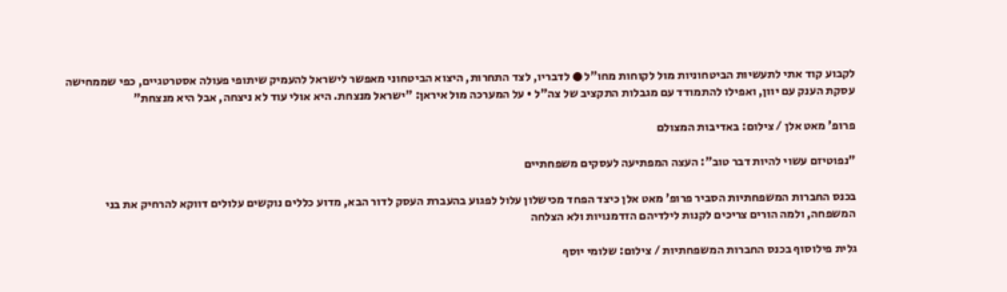לקבוע קוד אתי לתעשיות הביטחוניות מול לקוחות מחו"ל ● לדבריו, לצד התחרות, היצוא הביטחוני מאפשר לישראל להעמיק שיתופי פעולה אסטרטגיים, כפי שממחישה עסקת הענק עם יוון, ואפילו להתמודד עם מגבלות התקציב של צה"ל • על המערכה מול איראן: "ישראל מנצחת. היא אולי עוד לא ניצחה, אבל היא מנצחת"

פרופ' מאט אלן / צילום: באדיבות המצולם

"נפוטיזם עשוי להיות דבר טוב": העצה המפתיעה לעסקים משפחתיים

בכנס החברות המשפחתיות הסביר פרופ' מאט אלן כיצד הפחד מכישלון עלול לפגוע בהעברת העסק לדור הבא, מדוע כללים נוקשים עלולים דווקא להרחיק את בני המשפחה, ולמה הורים צריכים לקנות לילדיהם הזדמנויות ולא הצלחה

גלית פילוסוף בכנס החברות המשפחתיות / צילום: שלומי יוסף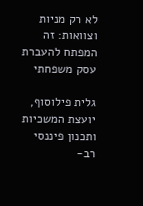לא רק מניות וצוואות: זה המפתח להעברת עסק משפחתי

גלית פילוסוף, יועצת המשכיות ותכנון פיננסי רב-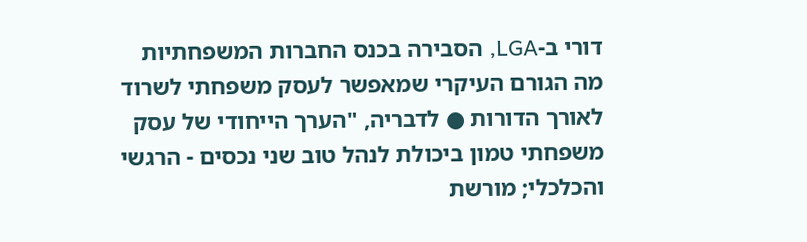דורי ב-LGA, הסבירה בכנס החברות המשפחתיות מה הגורם העיקרי שמאפשר לעסק משפחתי לשרוד לאורך הדורות ● לדבריה, "הערך הייחודי של עסק משפחתי טמון ביכולת לנהל טוב שני נכסים - הרגשי והכלכלי; מורשת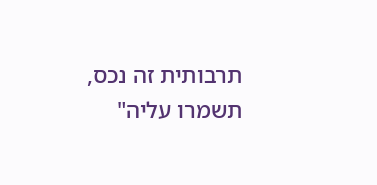תרבותית זה נכס, תשמרו עליה"